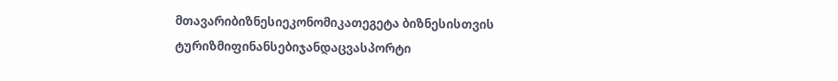მთავარიბიზნესიეკონომიკათეგეტა ბიზნესისთვის
ტურიზმიფინანსებიჯანდაცვასპორტი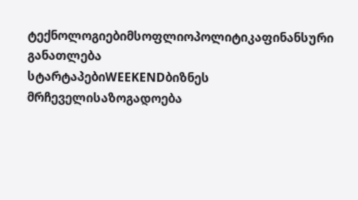ტექნოლოგიებიმსოფლიოპოლიტიკაფინანსური განათლება
სტარტაპებიWEEKENDბიზნეს მრჩეველისაზოგადოება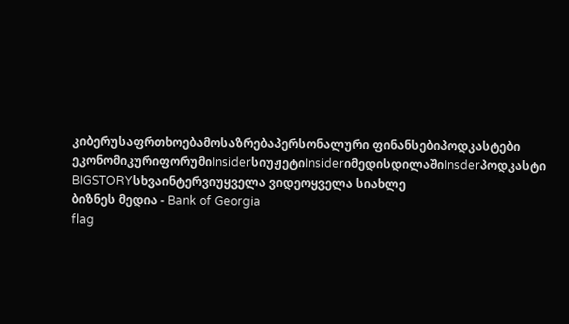კიბერუსაფრთხოებამოსაზრებაპერსონალური ფინანსებიპოდკასტები
ეკონომიკურიფორუმიInsiderსიუჟეტიInsiderიმედისდილაშიInsderპოდკასტი
BIGSTORYსხვაინტერვიუყველა ვიდეოყველა სიახლე
ბიზნეს მედია - Bank of Georgia
flag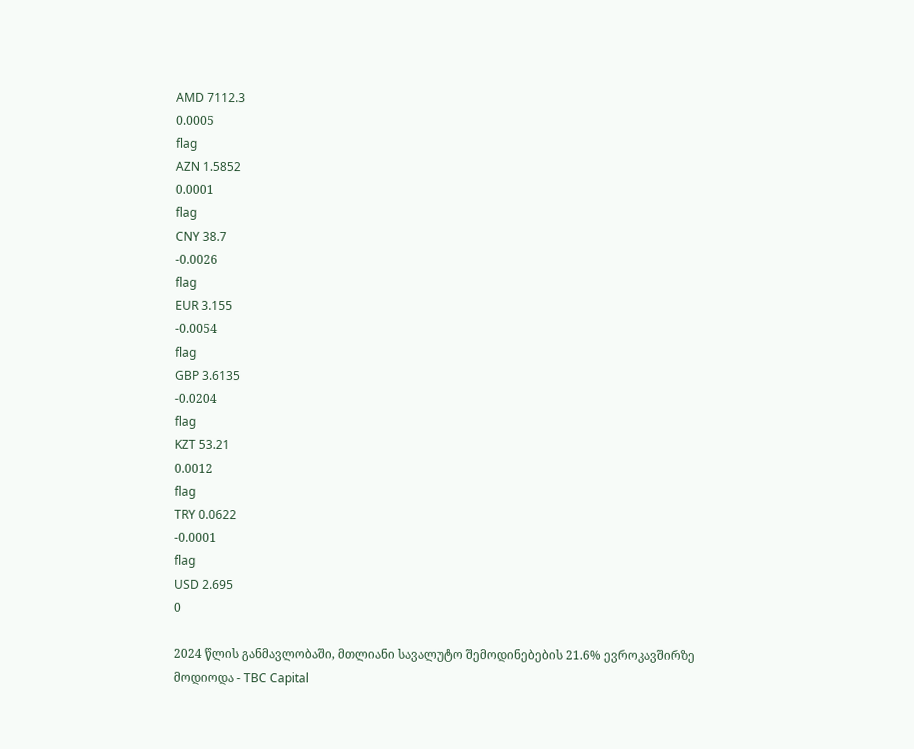AMD 7112.3
0.0005
flag
AZN 1.5852
0.0001
flag
CNY 38.7
-0.0026
flag
EUR 3.155
-0.0054
flag
GBP 3.6135
-0.0204
flag
KZT 53.21
0.0012
flag
TRY 0.0622
-0.0001
flag
USD 2.695
0

2024 წლის განმავლობაში, მთლიანი სავალუტო შემოდინებების 21.6% ევროკავშირზე მოდიოდა - TBC Capital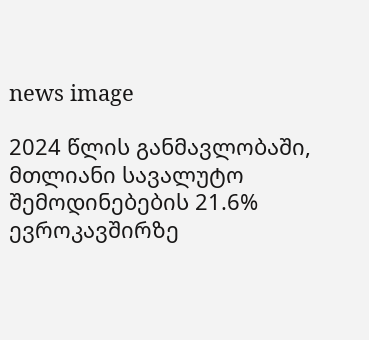news image

2024 წლის განმავლობაში, მთლიანი სავალუტო შემოდინებების 21.6% ევროკავშირზე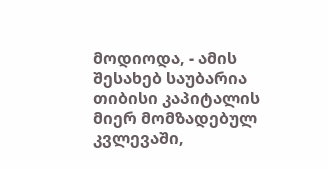მოდიოდა, - ამის შესახებ საუბარია თიბისი კაპიტალის მიერ მომზადებულ კვლევაში,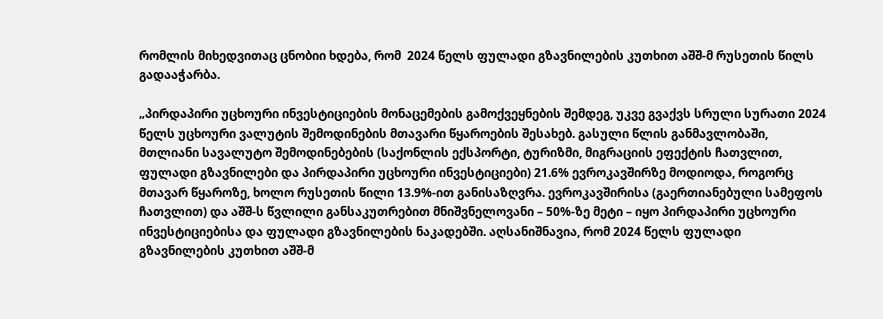რომლის მიხედვითაც ცნობიი ხდება, რომ  2024 წელს ფულადი გზავნილების კუთხით აშშ-მ რუსეთის წილს გადააჭარბა.

„პირდაპირი უცხოური ინვესტიციების მონაცემების გამოქვეყნების შემდეგ, უკვე გვაქვს სრული სურათი 2024 წელს უცხოური ვალუტის შემოდინების მთავარი წყაროების შესახებ. გასული წლის განმავლობაში, მთლიანი სავალუტო შემოდინებების (საქონლის ექსპორტი, ტურიზმი, მიგრაციის ეფექტის ჩათვლით, ფულადი გზავნილები და პირდაპირი უცხოური ინვესტიციები) 21.6% ევროკავშირზე მოდიოდა, როგორც მთავარ წყაროზე, ხოლო რუსეთის წილი 13.9%-ით განისაზღვრა. ევროკავშირისა (გაერთიანებული სამეფოს ჩათვლით) და აშშ-ს წვლილი განსაკუთრებით მნიშვნელოვანი – 50%-ზე მეტი – იყო პირდაპირი უცხოური ინვესტიციებისა და ფულადი გზავნილების ნაკადებში. აღსანიშნავია, რომ 2024 წელს ფულადი გზავნილების კუთხით აშშ-მ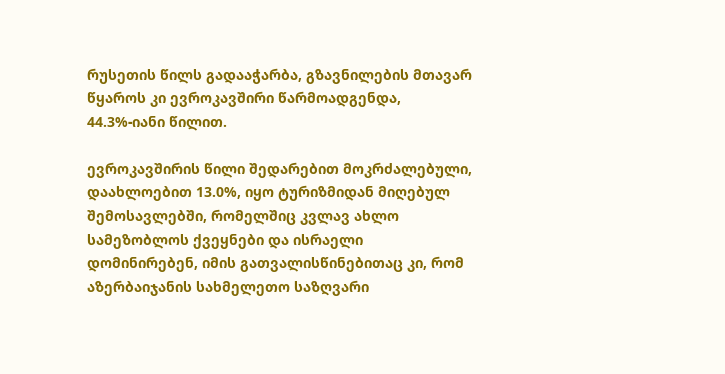რუსეთის წილს გადააჭარბა, გზავნილების მთავარ წყაროს კი ევროკავშირი წარმოადგენდა, 44.3%-იანი წილით.

ევროკავშირის წილი შედარებით მოკრძალებული, დაახლოებით 13.0%, იყო ტურიზმიდან მიღებულ შემოსავლებში, რომელშიც კვლავ ახლო სამეზობლოს ქვეყნები და ისრაელი დომინირებენ, იმის გათვალისწინებითაც კი, რომ აზერბაიჯანის სახმელეთო საზღვარი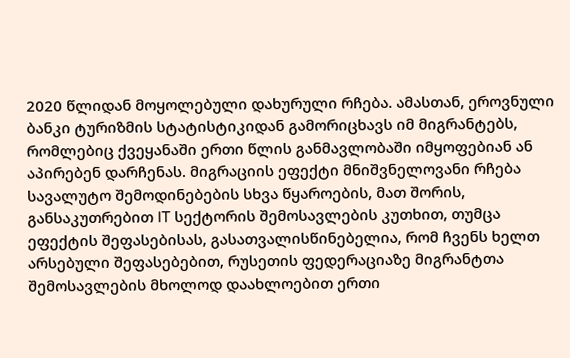2020 წლიდან მოყოლებული დახურული რჩება. ამასთან, ეროვნული ბანკი ტურიზმის სტატისტიკიდან გამორიცხავს იმ მიგრანტებს, რომლებიც ქვეყანაში ერთი წლის განმავლობაში იმყოფებიან ან აპირებენ დარჩენას. მიგრაციის ეფექტი მნიშვნელოვანი რჩება სავალუტო შემოდინებების სხვა წყაროების, მათ შორის, განსაკუთრებით IT სექტორის შემოსავლების კუთხით, თუმცა ეფექტის შეფასებისას, გასათვალისწინებელია, რომ ჩვენს ხელთ არსებული შეფასებებით, რუსეთის ფედერაციაზე მიგრანტთა შემოსავლების მხოლოდ დაახლოებით ერთი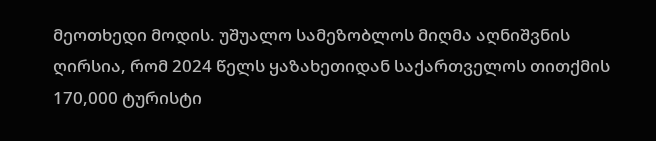მეოთხედი მოდის. უშუალო სამეზობლოს მიღმა აღნიშვნის ღირსია, რომ 2024 წელს ყაზახეთიდან საქართველოს თითქმის 170,000 ტურისტი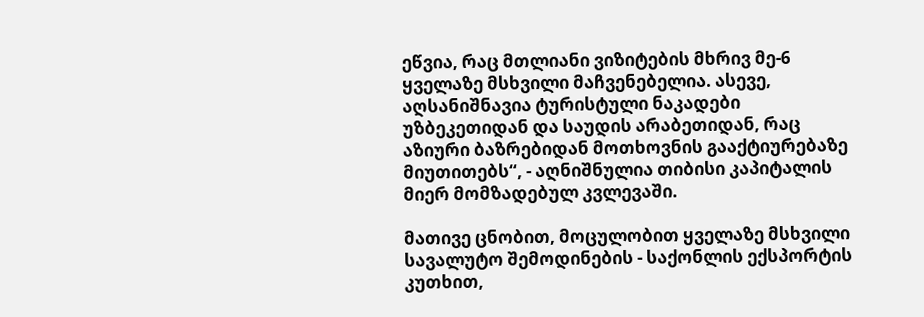ეწვია, რაც მთლიანი ვიზიტების მხრივ მე-6 ყველაზე მსხვილი მაჩვენებელია. ასევე, აღსანიშნავია ტურისტული ნაკადები უზბეკეთიდან და საუდის არაბეთიდან, რაც აზიური ბაზრებიდან მოთხოვნის გააქტიურებაზე მიუთითებს“, - აღნიშნულია თიბისი კაპიტალის მიერ მომზადებულ კვლევაში.

მათივე ცნობით, მოცულობით ყველაზე მსხვილი სავალუტო შემოდინების - საქონლის ექსპორტის კუთხით,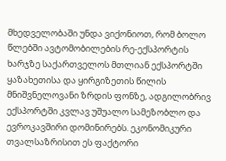მხედველობაში უნდა ვიქონიოთ, რომ ბოლო წლებში ავტომობილების რე-ექსპორტის ხარჯზე საქართველოს მთლიან ექსპორტში ყაზახეთისა და ყირგიზეთის წილის მნიშვნელოვანი ზრდის ფონზე, ადგილობრივ ექსპორტში კვლავ უშუალო სამეზობლო და ევროკავშირი დომინირებს. ეკონომიკური თვალსაზრისით ეს ფაქტორი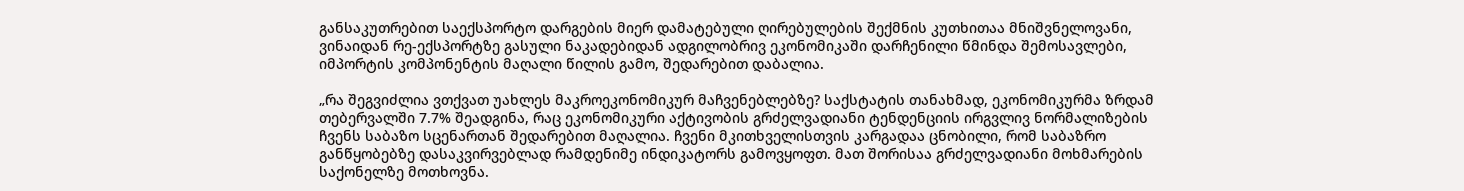განსაკუთრებით საექსპორტო დარგების მიერ დამატებული ღირებულების შექმნის კუთხითაა მნიშვნელოვანი, ვინაიდან რე-ექსპორტზე გასული ნაკადებიდან ადგილობრივ ეკონომიკაში დარჩენილი წმინდა შემოსავლები, იმპორტის კომპონენტის მაღალი წილის გამო, შედარებით დაბალია.

„რა შეგვიძლია ვთქვათ უახლეს მაკროეკონომიკურ მაჩვენებლებზე? საქსტატის თანახმად, ეკონომიკურმა ზრდამ თებერვალში 7.7% შეადგინა, რაც ეკონომიკური აქტივობის გრძელვადიანი ტენდენციის ირგვლივ ნორმალიზების ჩვენს საბაზო სცენართან შედარებით მაღალია. ჩვენი მკითხველისთვის კარგადაა ცნობილი, რომ საბაზრო განწყობებზე დასაკვირვებლად რამდენიმე ინდიკატორს გამოვყოფთ. მათ შორისაა გრძელვადიანი მოხმარების საქონელზე მოთხოვნა.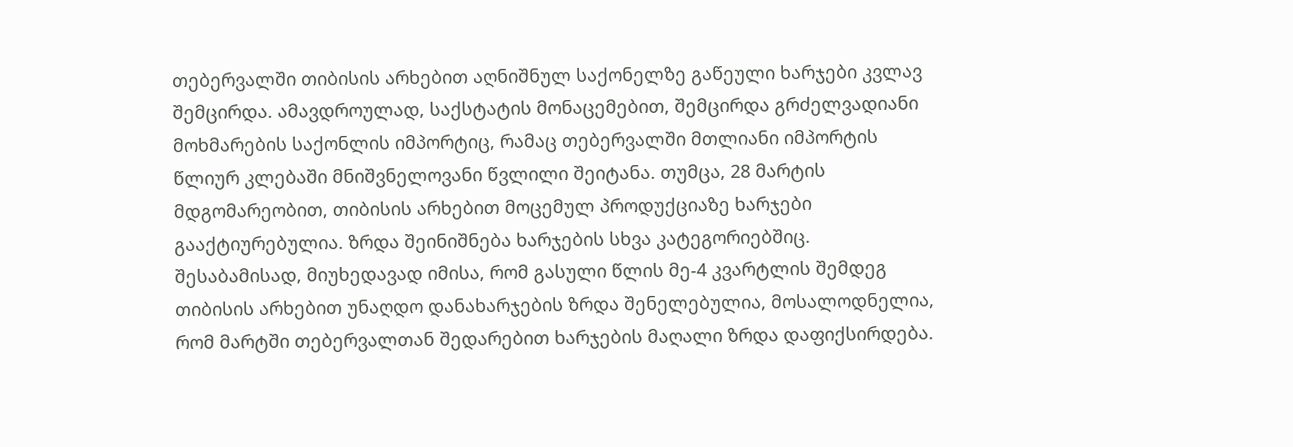თებერვალში თიბისის არხებით აღნიშნულ საქონელზე გაწეული ხარჯები კვლავ შემცირდა. ამავდროულად, საქსტატის მონაცემებით, შემცირდა გრძელვადიანი მოხმარების საქონლის იმპორტიც, რამაც თებერვალში მთლიანი იმპორტის წლიურ კლებაში მნიშვნელოვანი წვლილი შეიტანა. თუმცა, 28 მარტის მდგომარეობით, თიბისის არხებით მოცემულ პროდუქციაზე ხარჯები გააქტიურებულია. ზრდა შეინიშნება ხარჯების სხვა კატეგორიებშიც. შესაბამისად, მიუხედავად იმისა, რომ გასული წლის მე-4 კვარტლის შემდეგ თიბისის არხებით უნაღდო დანახარჯების ზრდა შენელებულია, მოსალოდნელია, რომ მარტში თებერვალთან შედარებით ხარჯების მაღალი ზრდა დაფიქსირდება.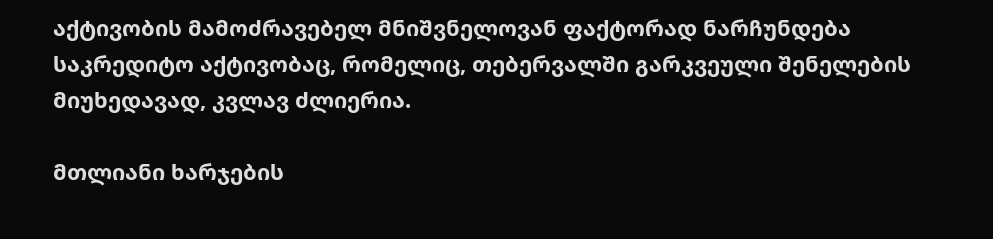აქტივობის მამოძრავებელ მნიშვნელოვან ფაქტორად ნარჩუნდება საკრედიტო აქტივობაც, რომელიც, თებერვალში გარკვეული შენელების მიუხედავად, კვლავ ძლიერია.

მთლიანი ხარჯების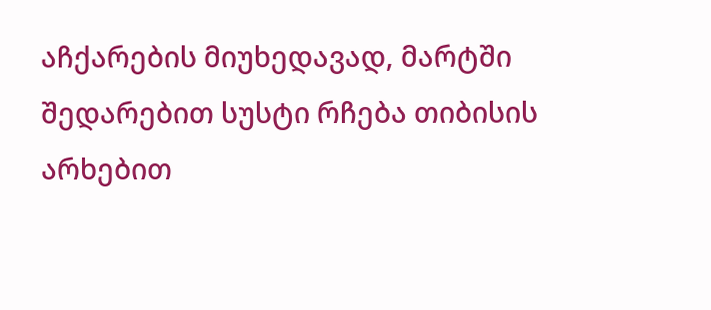აჩქარების მიუხედავად, მარტში შედარებით სუსტი რჩება თიბისის არხებით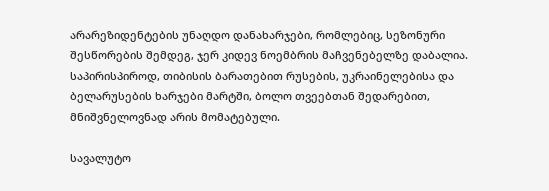არარეზიდენტების უნაღდო დანახარჯები, რომლებიც, სეზონური შესწორების შემდეგ, ჯერ კიდევ ნოემბრის მაჩვენებელზე დაბალია. საპირისპიროდ, თიბისის ბარათებით რუსების, უკრაინელებისა და ბელარუსების ხარჯები მარტში, ბოლო თვეებთან შედარებით, მნიშვნელოვნად არის მომატებული.

სავალუტო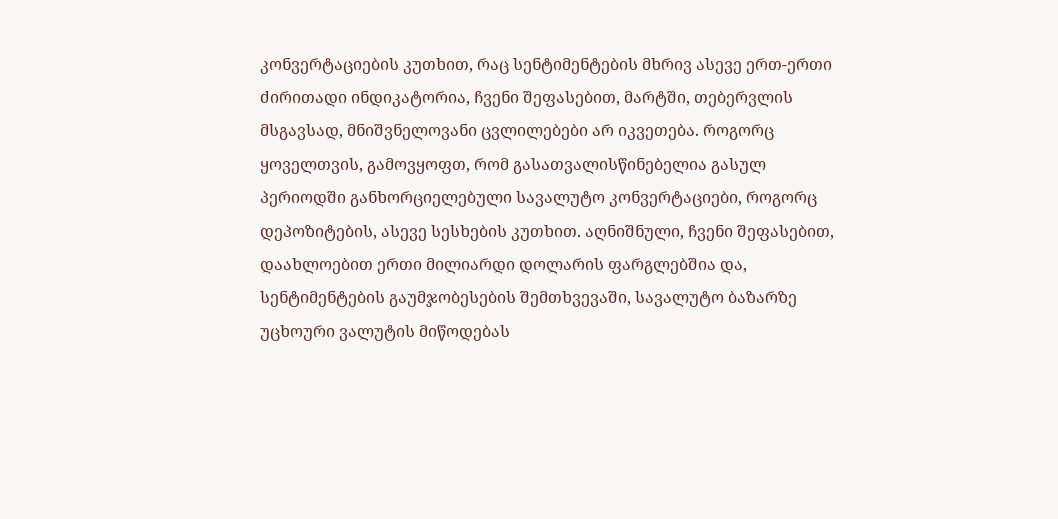კონვერტაციების კუთხით, რაც სენტიმენტების მხრივ ასევე ერთ-ერთი ძირითადი ინდიკატორია, ჩვენი შეფასებით, მარტში, თებერვლის მსგავსად, მნიშვნელოვანი ცვლილებები არ იკვეთება. როგორც ყოველთვის, გამოვყოფთ, რომ გასათვალისწინებელია გასულ პერიოდში განხორციელებული სავალუტო კონვერტაციები, როგორც დეპოზიტების, ასევე სესხების კუთხით. აღნიშნული, ჩვენი შეფასებით, დაახლოებით ერთი მილიარდი დოლარის ფარგლებშია და, სენტიმენტების გაუმჯობესების შემთხვევაში, სავალუტო ბაზარზე უცხოური ვალუტის მიწოდებას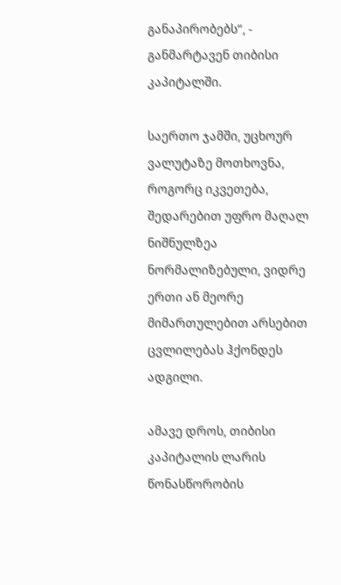განაპირობებს“, - განმარტავენ თიბისი კაპიტალში.

საერთო ჯამში, უცხოურ ვალუტაზე მოთხოვნა, როგორც იკვეთება, შედარებით უფრო მაღალ ნიშნულზეა ნორმალიზებული, ვიდრე ერთი ან მეორე მიმართულებით არსებით ცვლილებას ჰქონდეს ადგილი.

ამავე დროს, თიბისი კაპიტალის ლარის წონასწორობის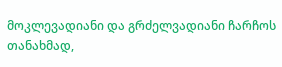მოკლევადიანი და გრძელვადიანი ჩარჩოს თანახმად,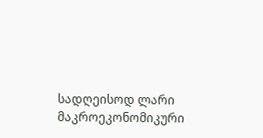სადღეისოდ ლარი მაკროეკონომიკური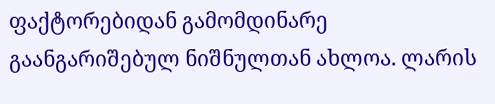ფაქტორებიდან გამომდინარე გაანგარიშებულ ნიშნულთან ახლოა. ლარის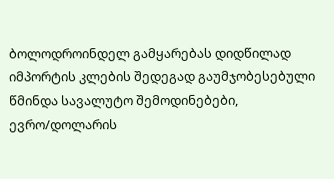ბოლოდროინდელ გამყარებას დიდწილად იმპორტის კლების შედეგად გაუმჯობესებული წმინდა სავალუტო შემოდინებები, ევრო/დოლარის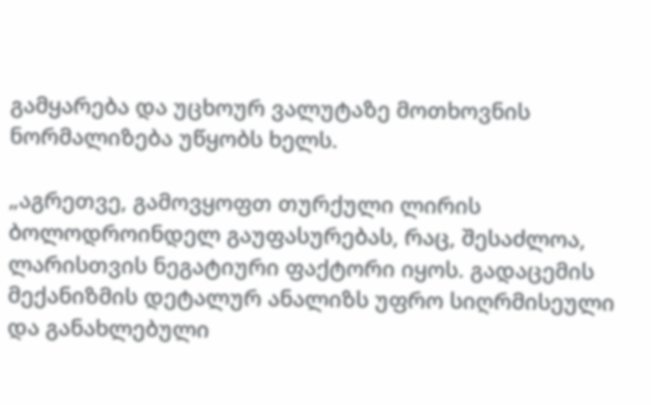გამყარება და უცხოურ ვალუტაზე მოთხოვნის ნორმალიზება უწყობს ხელს.

„აგრეთვე, გამოვყოფთ თურქული ლირის ბოლოდროინდელ გაუფასურებას, რაც, შესაძლოა, ლარისთვის ნეგატიური ფაქტორი იყოს. გადაცემის მექანიზმის დეტალურ ანალიზს უფრო სიღრმისეული და განახლებული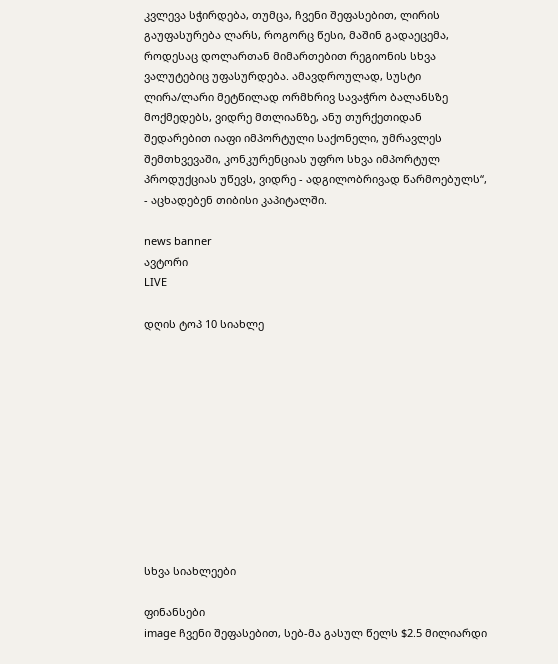კვლევა სჭირდება, თუმცა, ჩვენი შეფასებით, ლირის გაუფასურება ლარს, როგორც წესი, მაშინ გადაეცემა, როდესაც დოლართან მიმართებით რეგიონის სხვა ვალუტებიც უფასურდება. ამავდროულად, სუსტი ლირა/ლარი მეტწილად ორმხრივ სავაჭრო ბალანსზე მოქმედებს, ვიდრე მთლიანზე, ანუ თურქეთიდან შედარებით იაფი იმპორტული საქონელი, უმრავლეს შემთხვევაში, კონკურენციას უფრო სხვა იმპორტულ პროდუქციას უწევს, ვიდრე - ადგილობრივად წარმოებულს“, - აცხადებენ თიბისი კაპიტალში.

news banner
ავტორი
LIVE

დღის ტოპ 10 სიახლე











სხვა სიახლეები

ფინანსები
image ჩვენი შეფასებით, სებ-მა გასულ წელს $2.5 მილიარდი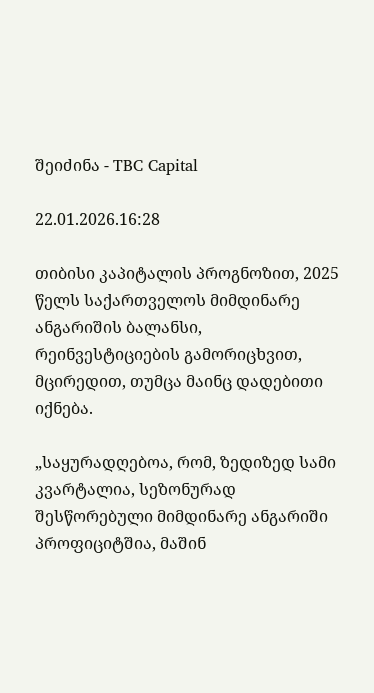შეიძინა - TBC Capital

22.01.2026.16:28

თიბისი კაპიტალის პროგნოზით, 2025 წელს საქართველოს მიმდინარე ანგარიშის ბალანსი, რეინვესტიციების გამორიცხვით, მცირედით, თუმცა მაინც დადებითი იქნება.

„საყურადღებოა, რომ, ზედიზედ სამი კვარტალია, სეზონურად შესწორებული მიმდინარე ანგარიში პროფიციტშია, მაშინ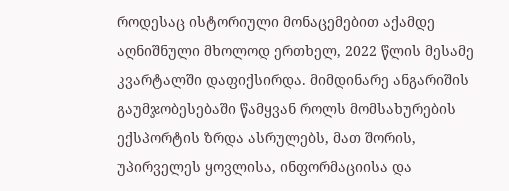როდესაც ისტორიული მონაცემებით აქამდე აღნიშნული მხოლოდ ერთხელ, 2022 წლის მესამე კვარტალში დაფიქსირდა. მიმდინარე ანგარიშის გაუმჯობესებაში წამყვან როლს მომსახურების ექსპორტის ზრდა ასრულებს, მათ შორის, უპირველეს ყოვლისა, ინფორმაციისა და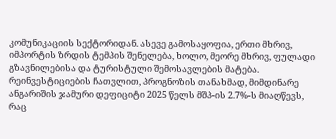კომუნიკაციის სექტორიდან. ასევე გამოსაყოფია, ერთი მხრივ, იმპორტის ზრდის ტემპის შენელება, ხოლო, მეორე მხრივ, ფულადი გზავნილებისა და ტურისტული შემოსავლების მატება. რეინვესტიციების ჩათვლით, პროგნოზის თანახმად, მიმდინარე ანგარიშის ჯამური დეფიციტი 2025 წელს მშპ-ის 2.7%-ს მიაღწევს, რაც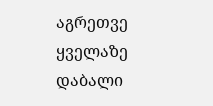აგრეთვე ყველაზე დაბალი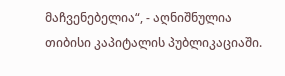მაჩვენებელია“, - აღნიშნულია თიბისი კაპიტალის პუბლიკაციაში.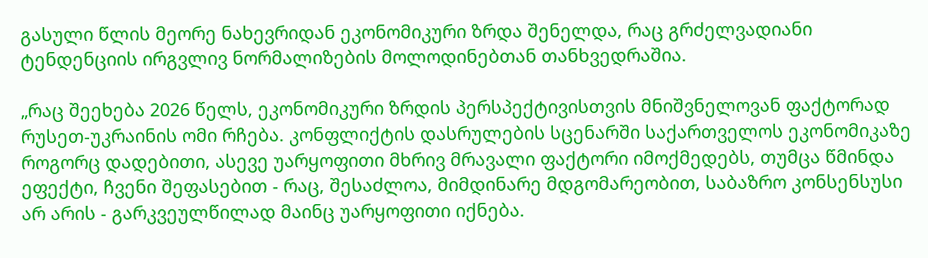გასული წლის მეორე ნახევრიდან ეკონომიკური ზრდა შენელდა, რაც გრძელვადიანი ტენდენციის ირგვლივ ნორმალიზების მოლოდინებთან თანხვედრაშია.

„რაც შეეხება 2026 წელს, ეკონომიკური ზრდის პერსპექტივისთვის მნიშვნელოვან ფაქტორად რუსეთ-უკრაინის ომი რჩება. კონფლიქტის დასრულების სცენარში საქართველოს ეკონომიკაზე როგორც დადებითი, ასევე უარყოფითი მხრივ მრავალი ფაქტორი იმოქმედებს, თუმცა წმინდა ეფექტი, ჩვენი შეფასებით - რაც, შესაძლოა, მიმდინარე მდგომარეობით, საბაზრო კონსენსუსი არ არის - გარკვეულწილად მაინც უარყოფითი იქნება.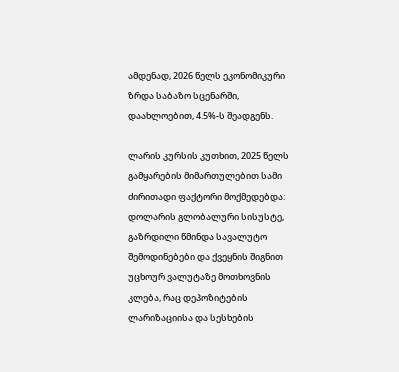ამდენად, 2026 წელს ეკონომიკური ზრდა საბაზო სცენარში, დაახლოებით, 4.5%-ს შეადგენს.

ლარის კურსის კუთხით, 2025 წელს გამყარების მიმართულებით სამი ძირითადი ფაქტორი მოქმედებდა: დოლარის გლობალური სისუსტე, გაზრდილი წმინდა სავალუტო შემოდინებები და ქვეყნის შიგნით უცხოურ ვალუტაზე მოთხოვნის კლება, რაც დეპოზიტების ლარიზაციისა და სესხების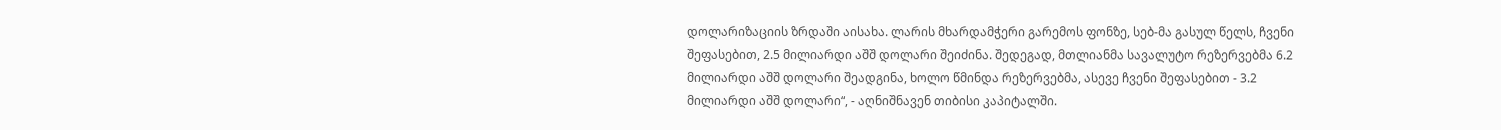დოლარიზაციის ზრდაში აისახა. ლარის მხარდამჭერი გარემოს ფონზე, სებ-მა გასულ წელს, ჩვენი შეფასებით, 2.5 მილიარდი აშშ დოლარი შეიძინა. შედეგად, მთლიანმა სავალუტო რეზერვებმა 6.2 მილიარდი აშშ დოლარი შეადგინა, ხოლო წმინდა რეზერვებმა, ასევე ჩვენი შეფასებით - 3.2 მილიარდი აშშ დოლარი“, - აღნიშნავენ თიბისი კაპიტალში.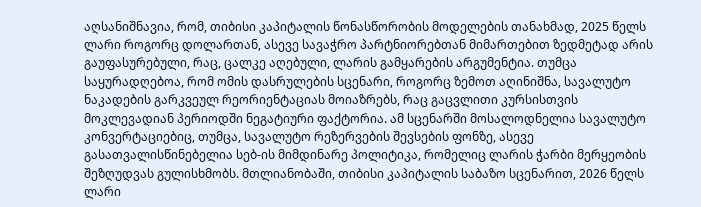აღსანიშნავია, რომ, თიბისი კაპიტალის წონასწორობის მოდელების თანახმად, 2025 წელს ლარი როგორც დოლართან, ასევე სავაჭრო პარტნიორებთან მიმართებით ზედმეტად არის გაუფასურებული, რაც, ცალკე აღებული, ლარის გამყარების არგუმენტია. თუმცა საყურადღებოა, რომ ომის დასრულების სცენარი, როგორც ზემოთ აღინიშნა, სავალუტო ნაკადების გარკვეულ რეორიენტაციას მოიაზრებს, რაც გაცვლითი კურსისთვის მოკლევადიან პერიოდში ნეგატიური ფაქტორია. ამ სცენარში მოსალოდნელია სავალუტო კონვერტაციებიც, თუმცა, სავალუტო რეზერვების შევსების ფონზე, ასევე გასათვალისწინებელია სებ-ის მიმდინარე პოლიტიკა, რომელიც ლარის ჭარბი მერყეობის შეზღუდვას გულისხმობს. მთლიანობაში, თიბისი კაპიტალის საბაზო სცენარით, 2026 წელს ლარი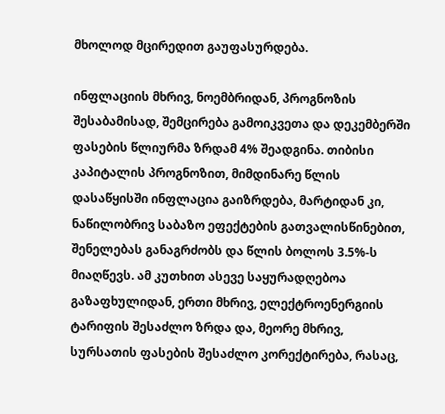მხოლოდ მცირედით გაუფასურდება.

ინფლაციის მხრივ, ნოემბრიდან, პროგნოზის შესაბამისად, შემცირება გამოიკვეთა და დეკემბერში ფასების წლიურმა ზრდამ 4% შეადგინა. თიბისი კაპიტალის პროგნოზით, მიმდინარე წლის დასაწყისში ინფლაცია გაიზრდება, მარტიდან კი, ნაწილობრივ საბაზო ეფექტების გათვალისწინებით, შენელებას განაგრძობს და წლის ბოლოს 3.5%-ს მიაღწევს. ამ კუთხით ასევე საყურადღებოა გაზაფხულიდან, ერთი მხრივ, ელექტროენერგიის ტარიფის შესაძლო ზრდა და, მეორე მხრივ, სურსათის ფასების შესაძლო კორექტირება, რასაც,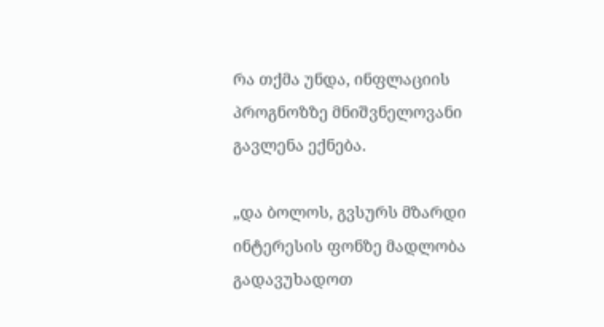რა თქმა უნდა, ინფლაციის პროგნოზზე მნიშვნელოვანი გავლენა ექნება.

„და ბოლოს, გვსურს მზარდი ინტერესის ფონზე მადლობა გადავუხადოთ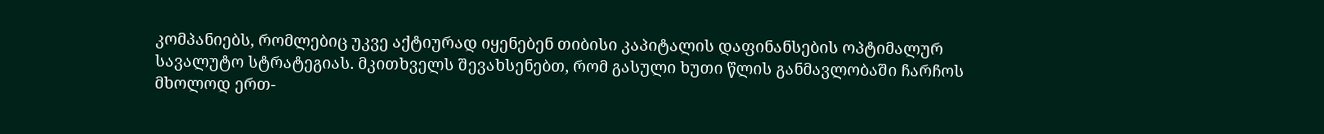კომპანიებს, რომლებიც უკვე აქტიურად იყენებენ თიბისი კაპიტალის დაფინანსების ოპტიმალურ სავალუტო სტრატეგიას. მკითხველს შევახსენებთ, რომ გასული ხუთი წლის განმავლობაში ჩარჩოს მხოლოდ ერთ-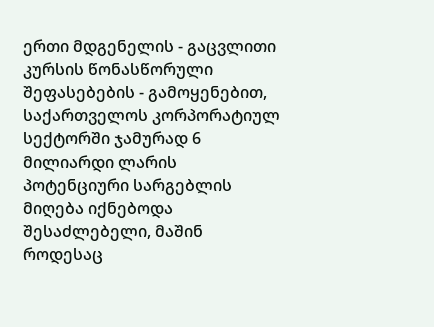ერთი მდგენელის - გაცვლითი კურსის წონასწორული შეფასებების - გამოყენებით, საქართველოს კორპორატიულ სექტორში ჯამურად 6 მილიარდი ლარის პოტენციური სარგებლის მიღება იქნებოდა შესაძლებელი, მაშინ როდესაც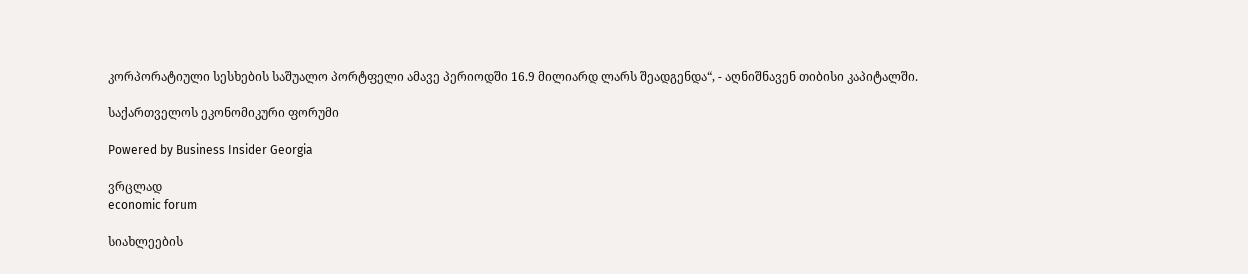კორპორატიული სესხების საშუალო პორტფელი ამავე პერიოდში 16.9 მილიარდ ლარს შეადგენდა“, - აღნიშნავენ თიბისი კაპიტალში.

საქართველოს ეკონომიკური ფორუმი

Powered by Business Insider Georgia

ვრცლად
economic forum

სიახლეების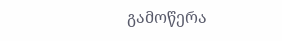გამოწერა